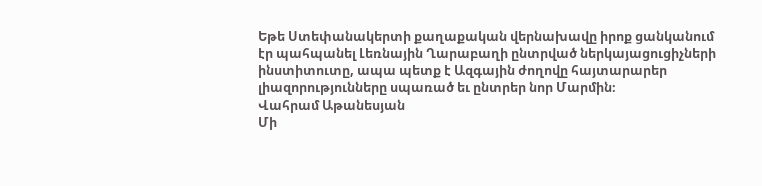Եթե Ստեփանակերտի քաղաքական վերնախավը իրոք ցանկանում էր պահպանել Լեռնային Ղարաբաղի ընտրված ներկայացուցիչների ինստիտուտը, ապա պետք է Ազգային ժողովը հայտարարեր լիազորությունները սպառած եւ ընտրեր նոր Մարմին։
Վահրամ Աթանեսյան
Մի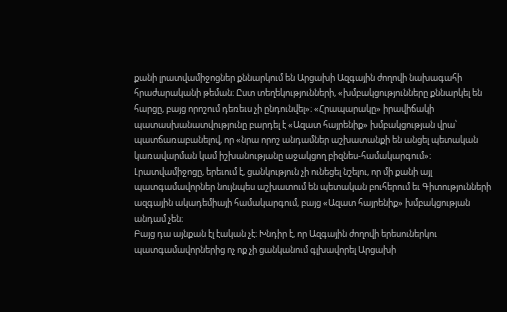քանի լրատվամիջոցներ քննարկում են Արցախի Ազգային ժողովի նախագահի հրաժարականի թեման։ Ըստ տեղեկությունների, «խմբակցությունները քննարկել են հարցը, բայց որոշում դեռեւս չի ընդունվել»։ «Հրապարակը» իրավիճակի պատասխանատվությունը բարդել է «Ազատ հայրենիք» խմբակցության վրա՝ պատճառաբանելով, որ «նրա որոշ անդամներ աշխատանքի են անցել պետական կառավարման կամ իշխանությանը աջակցող բիզնես-համակարգում»։
Լրատվամիջոցը, երեւում է, ցանկություն չի ունեցել նշելու, որ մի քանի այլ պատգամավորներ նույնպես աշխատում են պետական բուհերում եւ Գիտությունների ազգային ակադեմիայի համակարգում, բայց «Ազատ հայրենիք» խմբակցության անդամ չեն։
Բայց դա այնքան էլ էական չէ։ Խնդիր է, որ Ազգային ժողովի երեսուներկու պատգամավորներից ոչ ոք չի ցանկանում գլխավորել Արցախի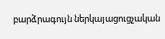բարձրագույն ներկայացուցչական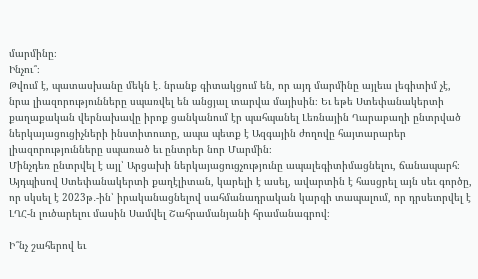մարմինը։
Ինչու՞։
Թվում է, պատասխանը մեկն է․ նրանք գիտակցում են, որ այդ մարմինը այլեւս լեգիտիմ չէ, նրա լիազորությունները սպառվել են անցյալ տարվա մայիսին։ Եւ եթե Ստեփանակերտի քաղաքական վերնախավը իրոք ցանկանում էր պահպանել Լեռնային Ղարաբաղի ընտրված ներկայացուցիչների ինստիտուտը, ապա պետք է Ազգային ժողովը հայտարարեր լիազորությունները սպառած եւ ընտրեր նոր Մարմին։
Մինչդեռ ընտրվել է այլ՝ Արցախի ներկայացուցչությունը ապալեգիտիմացնելու, ճանապարհ։
Այդպիսով Ստեփանակերտի քաղէլիտան, կարելի է ասել, ավարտին է հասցրել այն սեւ գործը, որ սկսել է 2023թ․-ին՝ իրականացնելով սահմանադրական կարգի տապալում, որ դրսեւորվել է ԼՂՀ‑ն լուծարելու մասին Սամվել Շահրամանյանի հրամանագրով։

Ի՞նչ շահերով եւ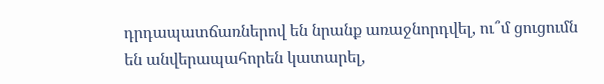դրդապատճառներով են նրանք առաջնորդվել, ու՞մ ցուցումն են անվերապահորեն կատարել,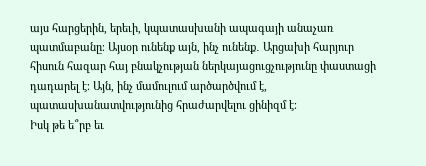այս հարցերին, երեւի, կպատասխանի ապագայի անաչառ պատմաբանը։ Այսօր ունենք այն, ինչ ունենք․ Արցախի հարյուր հիսուն հազար հայ բնակչության ներկայացուցչությունը փաստացի դադարել է։ Այն, ինչ մամուլում արծարծվում է, պատասխանատվությունից հրաժարվելու ցինիզմ է։
Իսկ թե ե՞րբ եւ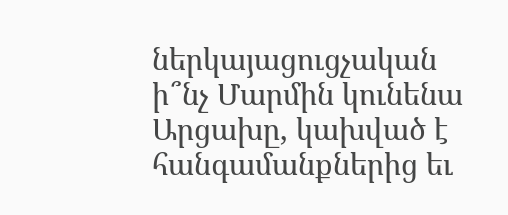ներկայացուցչական ի՞նչ Մարմին կունենա Արցախը, կախված է հանգամանքներից եւ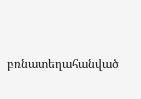բռնատեղահանված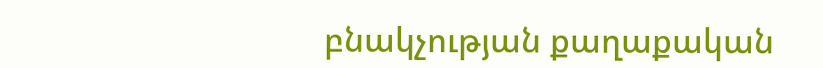բնակչության քաղաքական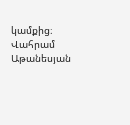կամքից։
Վահրամ Աթանեսյան